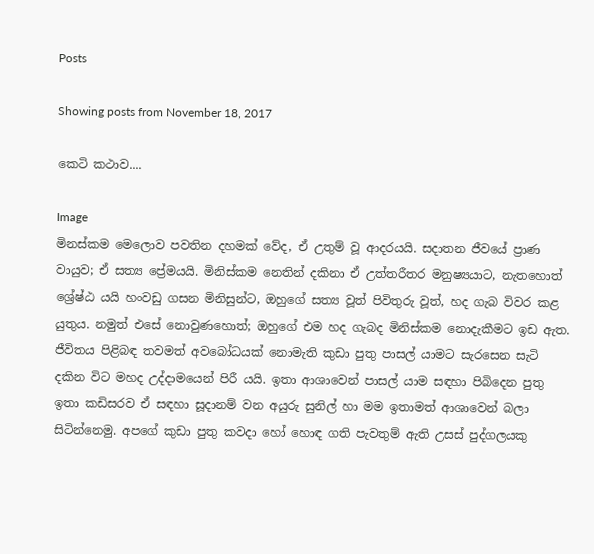Posts

Showing posts from November 18, 2017

කෙටි කථාව....

Image
මිනස්කම මෙලොව පවතින දහමක් වේද, ඒ උතුම් වූ ආදරයයි. සදාතන ජීවයේ ප්‍රාණ වායුව; ඒ සත්‍ය ප්‍රේමයයි. මිනිස්කම නෙතින් දකිනා ඒ උත්තරීතර මනුෂ්‍යයාට, නැතහොත් ශ්‍රේෂ්ඨ යයි හංවඩු ගසන මිනිසුන්ට, ඔහුගේ සත්‍ය වූත් පිවිතුරු වූත්, හද ගැබ විවර කළ යුතුය. නමුත් එසේ නොවුණහොත්; ඔහුගේ එම හද ගැබද මිනිස්කම නොදැකීමට ඉඩ ඇත. ජීවිතය පිළිබඳ තවමත් අවබෝධයක් නොමැති කුඩා පුතු පාසල් යාමට සැරසෙන සැටි දකින විට මහද උද්දාමයෙන් පිරී යයි. ඉතා ආශාවෙන් පාසල් යාම සඳහා පිබිදෙන පුතු ඉතා කඩිසරව ඒ සඳහා සූදානම් වන අයුරු සුනිල් හා මම ඉතාමත් ආශාවෙන් බලා සිටින්නෙමු. අපගේ කුඩා පුතු කවදා හෝ හොඳ ගති පැවතුම් ඇති උසස් පුද්ගලයකු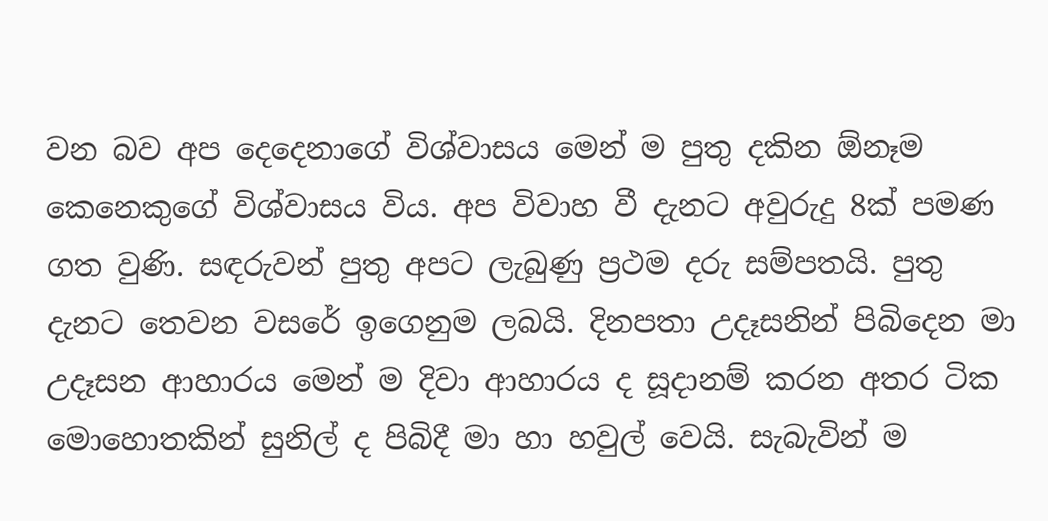වන බව අප දෙදෙනාගේ විශ්වාසය මෙන් ම පුතු දකින ඕනෑම කෙනෙකුගේ විශ්වාසය විය. අප විවාහ වී දැනට අවුරුදු 8ක් පමණ ගත වුණි. සඳරුවන් පුතු අපට ලැබුණු ප්‍රථම දරු සම්පතයි. පුතු දැනට තෙවන වසරේ ඉගෙනුම ලබයි. දිනපතා උදෑසනින් පිබිදෙන මා උදෑසන ආහාරය මෙන් ම දිවා ආහාරය ද සූදානම් කරන අතර ටික මොහොතකින් සුනිල් ද පිබිදී මා හා හවුල් වෙයි. සැබැවින් ම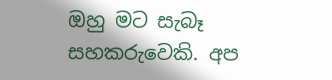ඔහු මට සැබෑ සහකරුවෙකි. අප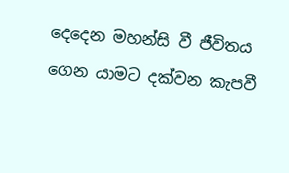දෙදෙන මහන්සි වී ජීවිතය ගෙන යාමට දක්වන කැපවී